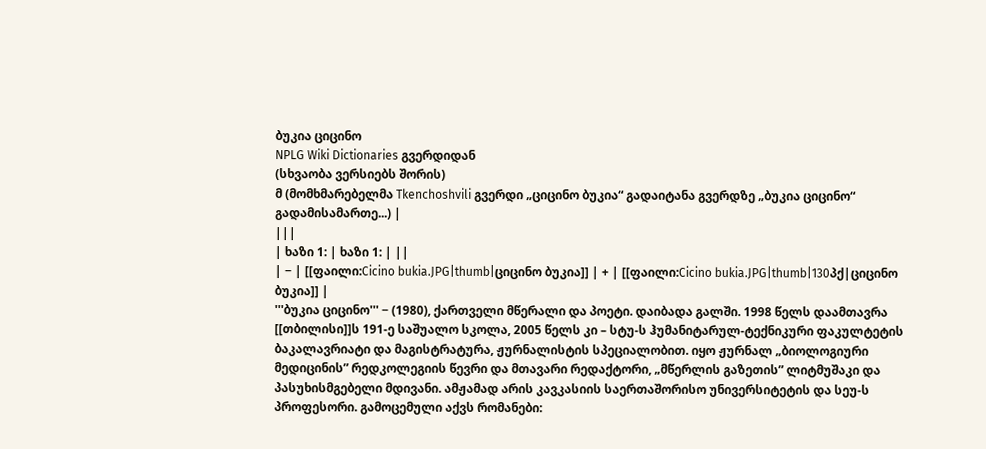ბუკია ციცინო
NPLG Wiki Dictionaries გვერდიდან
(სხვაობა ვერსიებს შორის)
მ (მომხმარებელმა Tkenchoshvili გვერდი „ციცინო ბუკია“ გადაიტანა გვერდზე „ბუკია ციცინო“ გადამისამართე...) |
|||
| ხაზი 1: | ხაზი 1: | ||
| − | [[ფაილი:Cicino bukia.JPG|thumb|ციცინო ბუკია]] | + | [[ფაილი:Cicino bukia.JPG|thumb|130პქ|ციცინო ბუკია]] |
'''ბუკია ციცინო''' − (1980), ქართველი მწერალი და პოეტი. დაიბადა გალში. 1998 წელს დაამთავრა [[თბილისი]]ს 191-ე საშუალო სკოლა, 2005 წელს კი – სტუ-ს ჰუმანიტარულ-ტექნიკური ფაკულტეტის ბაკალავრიატი და მაგისტრატურა, ჟურნალისტის სპეციალობით. იყო ჟურნალ „ბიოლოგიური მედიცინის” რედკოლეგიის წევრი და მთავარი რედაქტორი, „მწერლის გაზეთის” ლიტმუშაკი და პასუხისმგებელი მდივანი. ამჟამად არის კავკასიის საერთაშორისო უნივერსიტეტის და სეუ-ს პროფესორი. გამოცემული აქვს რომანები: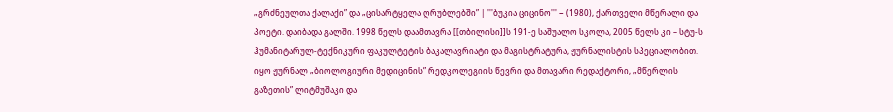„გრძნეულთა ქალაქი” და „ცისარტყელა ღრუბლებში” | '''ბუკია ციცინო''' − (1980), ქართველი მწერალი და პოეტი. დაიბადა გალში. 1998 წელს დაამთავრა [[თბილისი]]ს 191-ე საშუალო სკოლა, 2005 წელს კი – სტუ-ს ჰუმანიტარულ-ტექნიკური ფაკულტეტის ბაკალავრიატი და მაგისტრატურა, ჟურნალისტის სპეციალობით. იყო ჟურნალ „ბიოლოგიური მედიცინის” რედკოლეგიის წევრი და მთავარი რედაქტორი, „მწერლის გაზეთის” ლიტმუშაკი და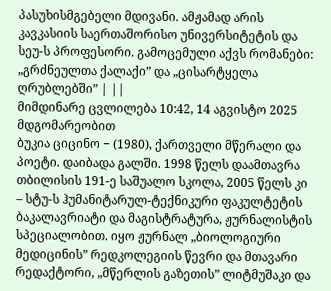პასუხისმგებელი მდივანი. ამჟამად არის კავკასიის საერთაშორისო უნივერსიტეტის და სეუ-ს პროფესორი. გამოცემული აქვს რომანები: „გრძნეულთა ქალაქი” და „ცისარტყელა ღრუბლებში” | ||
მიმდინარე ცვლილება 10:42, 14 აგვისტო 2025 მდგომარეობით
ბუკია ციცინო − (1980), ქართველი მწერალი და პოეტი. დაიბადა გალში. 1998 წელს დაამთავრა თბილისის 191-ე საშუალო სკოლა, 2005 წელს კი – სტუ-ს ჰუმანიტარულ-ტექნიკური ფაკულტეტის ბაკალავრიატი და მაგისტრატურა, ჟურნალისტის სპეციალობით. იყო ჟურნალ „ბიოლოგიური მედიცინის” რედკოლეგიის წევრი და მთავარი რედაქტორი, „მწერლის გაზეთის” ლიტმუშაკი და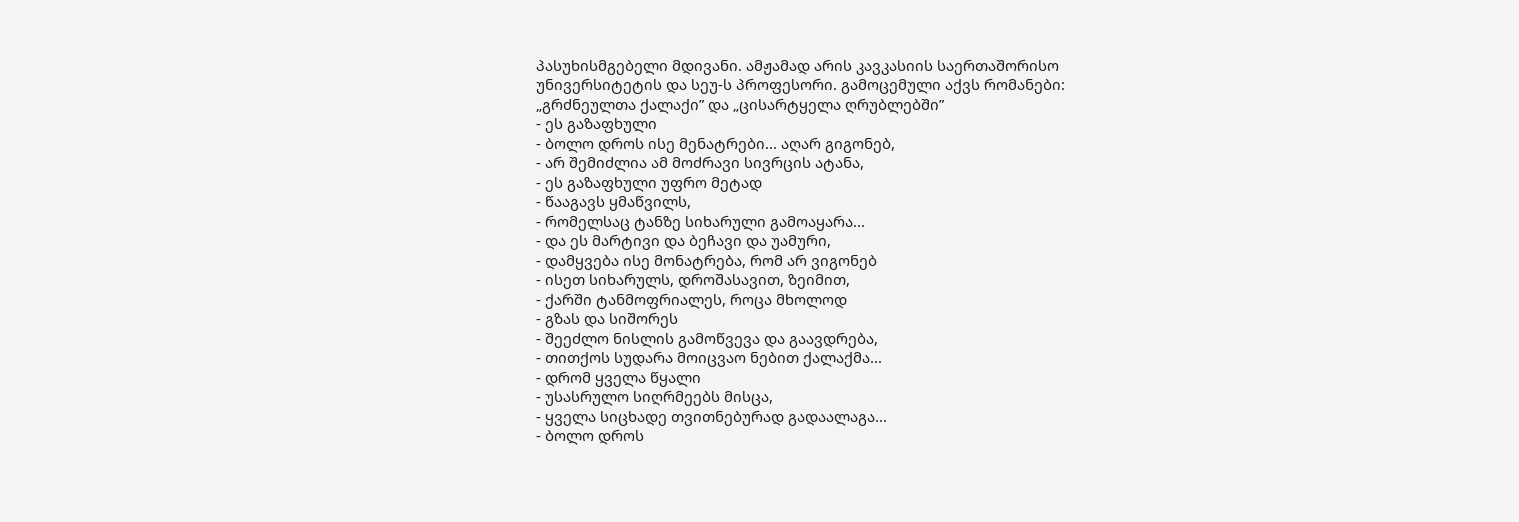პასუხისმგებელი მდივანი. ამჟამად არის კავკასიის საერთაშორისო უნივერსიტეტის და სეუ-ს პროფესორი. გამოცემული აქვს რომანები: „გრძნეულთა ქალაქი” და „ცისარტყელა ღრუბლებში”
- ეს გაზაფხული
- ბოლო დროს ისე მენატრები... აღარ გიგონებ,
- არ შემიძლია ამ მოძრავი სივრცის ატანა,
- ეს გაზაფხული უფრო მეტად
- წააგავს ყმაწვილს,
- რომელსაც ტანზე სიხარული გამოაყარა...
- და ეს მარტივი და ბეჩავი და უამური,
- დამყვება ისე მონატრება, რომ არ ვიგონებ
- ისეთ სიხარულს, დროშასავით, ზეიმით,
- ქარში ტანმოფრიალეს, როცა მხოლოდ
- გზას და სიშორეს
- შეეძლო ნისლის გამოწვევა და გაავდრება,
- თითქოს სუდარა მოიცვაო ნებით ქალაქმა...
- დრომ ყველა წყალი
- უსასრულო სიღრმეებს მისცა,
- ყველა სიცხადე თვითნებურად გადაალაგა...
- ბოლო დროს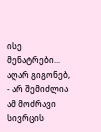ისე მენატრები... აღარ გიგონებ,
- არ შემიძლია ამ მოძრავი სივრცის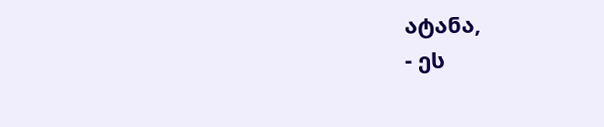ატანა,
- ეს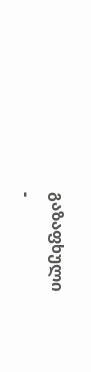გაზაფხული
-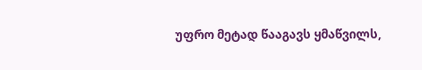უფრო მეტად წააგავს ყმაწვილს,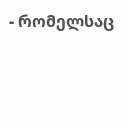- რომელსაც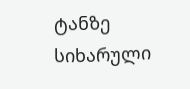ტანზე სიხარული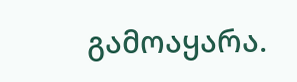გამოაყარა.